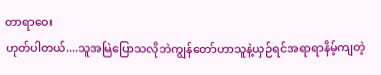တာရာဝေး
ဟုတ်ပါတယ်....သူအမြဲပြောသလိုဘဲကျွန်တော်ဟာသူနဲ့ယှဉ်ရင်အရာရာနိမ့်ကျတဲ့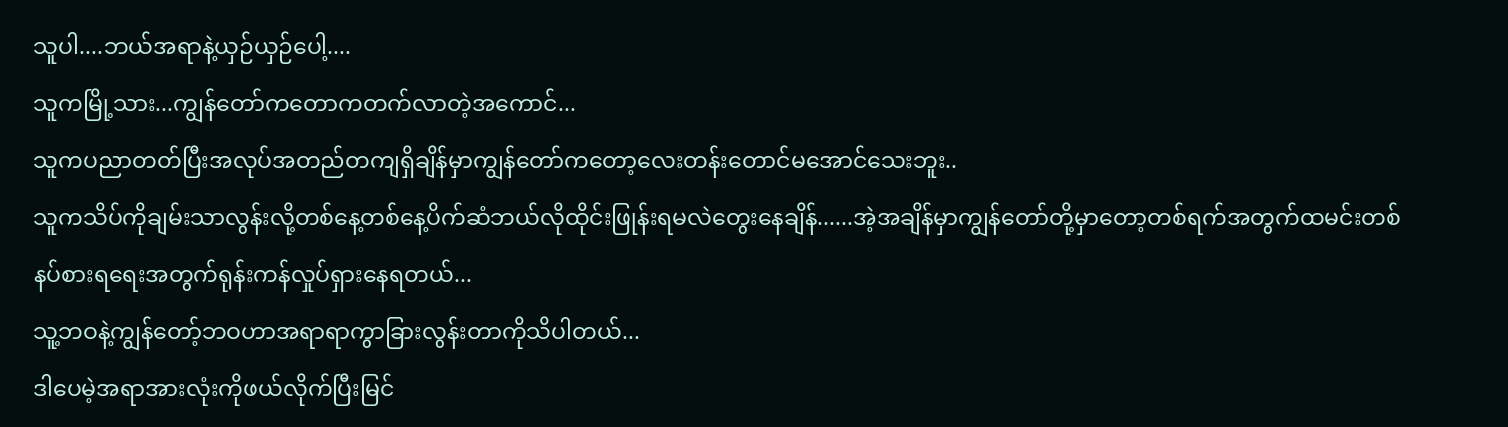သူပါ....ဘယ်အရာနဲ့ယှဉ်ယှဉ်ပေါ့....
သူကမြို့သား...ကျွန်တော်ကတောကတက်လာတဲ့အကောင်...
သူကပညာတတ်ပြီးအလုပ်အတည်တကျရှိချိန်မှာကျွန်တော်ကတော့လေးတန်းတောင်မအောင်သေးဘူး..
သူကသိပ်ကိုချမ်းသာလွန်းလို့တစ်နေ့တစ်နေ့ပိက်ဆံဘယ်လိုထိုင်းဖြုန်းရမလဲတွေးနေချိန်......အဲ့အချိန်မှာကျွန်တော်တို့မှာတော့တစ်ရက်အတွက်ထမင်းတစ်နပ်စားရရေးအတွက်ရုန်းကန်လှုပ်ရှားနေရတယ်...
သူ့ဘဝနဲ့ကျွန်တော့်ဘဝဟာအရာရာကွာခြားလွန်းတာကိုသိပါတယ်...
ဒါပေမဲ့အရာအားလုံးကိုဖယ်လိုက်ပြီးမြင်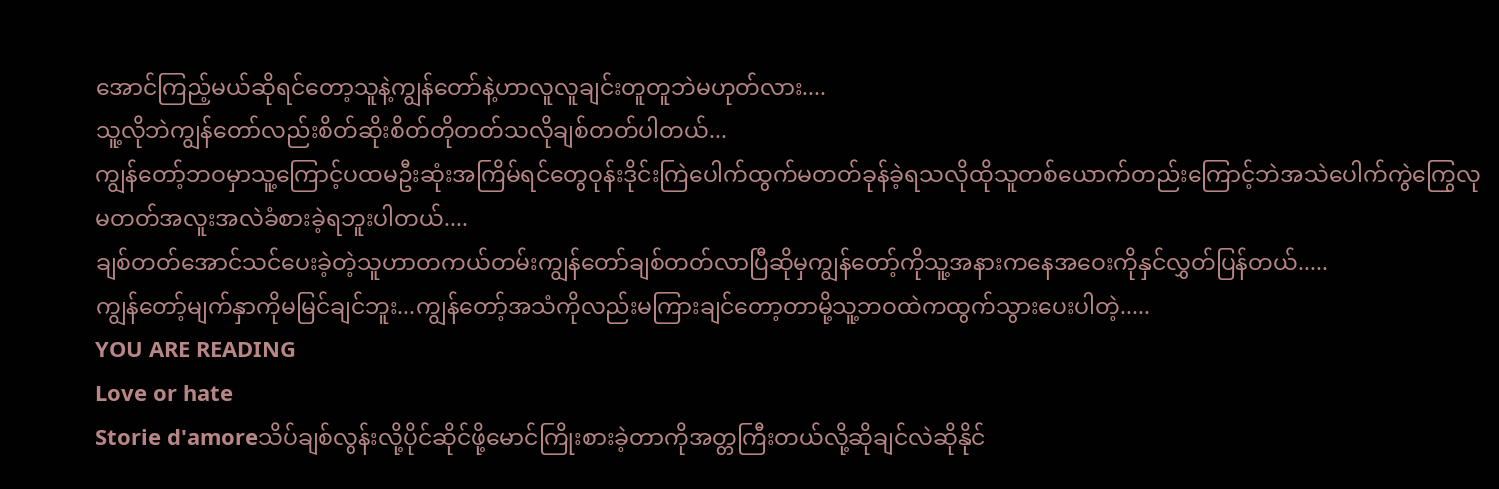အောင်ကြည့်မယ်ဆိုရင်တော့သူနဲ့ကျွန်တော်နဲ့ဟာလူလူချင်းတူတူဘဲမဟုတ်လား....
သူ့လိုဘဲကျွန်တော်လည်းစိတ်ဆိုးစိတ်တိုတတ်သလိုချစ်တတ်ပါတယ်...
ကျွန်တော့်ဘဝမှာသူ့ကြောင့်ပထမဦးဆုံးအကြိမ်ရင်တွေဝုန်းဒိုင်းကြဲပေါက်ထွက်မတတ်ခုန်ခဲ့ရသလိုထိုသူတစ်ယောက်တည်းကြောင့်ဘဲအသဲပေါက်ကွဲကြွေလုမတတ်အလူးအလဲခံစားခဲ့ရဘူးပါတယ်....
ချစ်တတ်အောင်သင်ပေးခဲ့တဲ့သူဟာတကယ်တမ်းကျွန်တော်ချစ်တတ်လာပြီဆိုမှကျွန်တော့်ကိုသူ့အနားကနေအဝေးကိုနှင်လွှတ်ပြန်တယ်.....
ကျွန်တော့်မျက်နှာကိုမမြင်ချင်ဘူး...ကျွန်တော့်အသံကိုလည်းမကြားချင်တော့တာမို့သူ့ဘဝထဲကထွက်သွားပေးပါတဲ့.....
YOU ARE READING
Love or hate
Storie d'amoreသိပ်ချစ်လွန်းလို့ပိုင်ဆိုင်ဖို့မောင်ကြိုးစားခဲ့တာကိုအတ္တကြီးတယ်လို့ဆိုချင်လဲဆိုနိုင်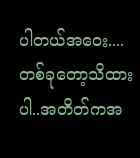ပါတယ်အဝေး....တစ်ခုတော့သိထားပါ..အတိတ်ကအ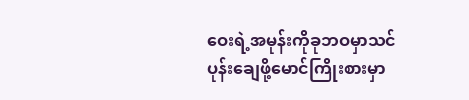ဝေးရဲ့အမုန်းကိုခုဘဝမှာသင်ပုန်းချေဖို့မောင်ကြိုးစားမှာ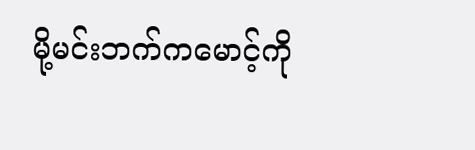မို့မင်းဘက်ကမောင့်ကို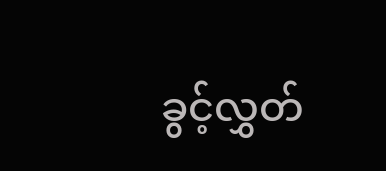ခွင့်လွှတ်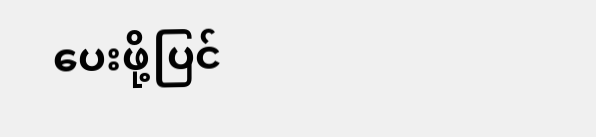ပေးဖို့ပြင်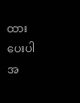ထားပေးပါအ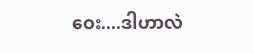ဝေး....ဒါဟာလဲ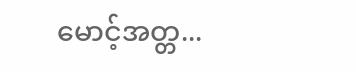မောင့်အတ္တ...